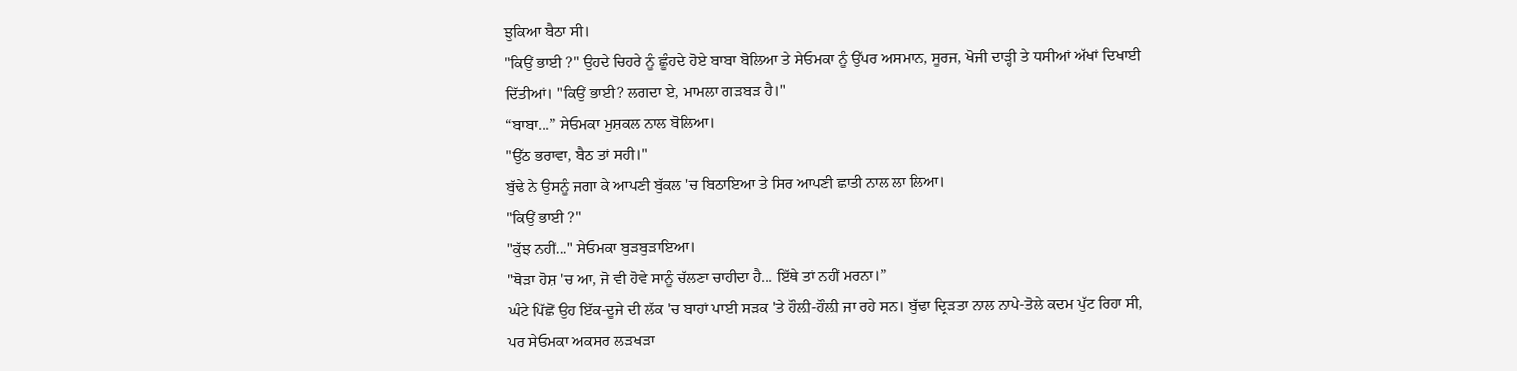ਝੁਕਿਆ ਬੈਠਾ ਸੀ।
"ਕਿਉਂ ਭਾਈ ?" ਉਹਦੇ ਚਿਹਰੇ ਨੂੰ ਛੂੰਹਦੇ ਹੋਏ ਬਾਬਾ ਬੋਲਿਆ ਤੇ ਸੇਓਮਕਾ ਨੂੰ ਉੱਪਰ ਅਸਮਾਨ, ਸੂਰਜ, ਖੋਜੀ ਦਾੜ੍ਹੀ ਤੇ ਧਸੀਆਂ ਅੱਖਾਂ ਦਿਖਾਈ ਦਿੱਤੀਆਂ। "ਕਿਉਂ ਭਾਈ? ਲਗਦਾ ਏ, ਮਾਮਲਾ ਗੜਬੜ ਹੈ।"
“ਬਾਬਾ...” ਸੇਓਮਕਾ ਮੁਸ਼ਕਲ ਨਾਲ ਬੋਲਿਆ।
"ਉੱਠ ਭਰਾਵਾ, ਬੈਠ ਤਾਂ ਸਹੀ।"
ਬੁੱਢੇ ਨੇ ਉਸਨੂੰ ਜਗਾ ਕੇ ਆਪਣੀ ਬੁੱਕਲ 'ਚ ਬਿਠਾਇਆ ਤੇ ਸਿਰ ਆਪਣੀ ਛਾਤੀ ਨਾਲ ਲਾ ਲਿਆ।
"ਕਿਉਂ ਭਾਈ ?"
"ਕੁੱਝ ਨਹੀਂ..." ਸੇਓਮਕਾ ਬੁੜਬੁੜਾਇਆ।
"ਥੋੜਾ ਹੋਸ਼ 'ਚ ਆ, ਜੋ ਵੀ ਹੋਵੇ ਸਾਨੂੰ ਚੱਲਣਾ ਚਾਹੀਦਾ ਹੈ... ਇੱਥੇ ਤਾਂ ਨਹੀਂ ਮਰਨਾ।”
ਘੰਟੇ ਪਿੱਛੋਂ ਉਹ ਇੱਕ-ਦੂਜੇ ਦੀ ਲੱਕ 'ਚ ਬਾਹਾਂ ਪਾਈ ਸੜਕ 'ਤੇ ਹੌਲ਼ੀ-ਹੌਲ਼ੀ ਜਾ ਰਹੇ ਸਨ। ਬੁੱਢਾ ਦ੍ਰਿੜਤਾ ਨਾਲ ਨਾਪੇ-ਤੋਲੇ ਕਦਮ ਪੁੱਟ ਰਿਹਾ ਸੀ, ਪਰ ਸੇਓਮਕਾ ਅਕਸਰ ਲੜਖੜਾ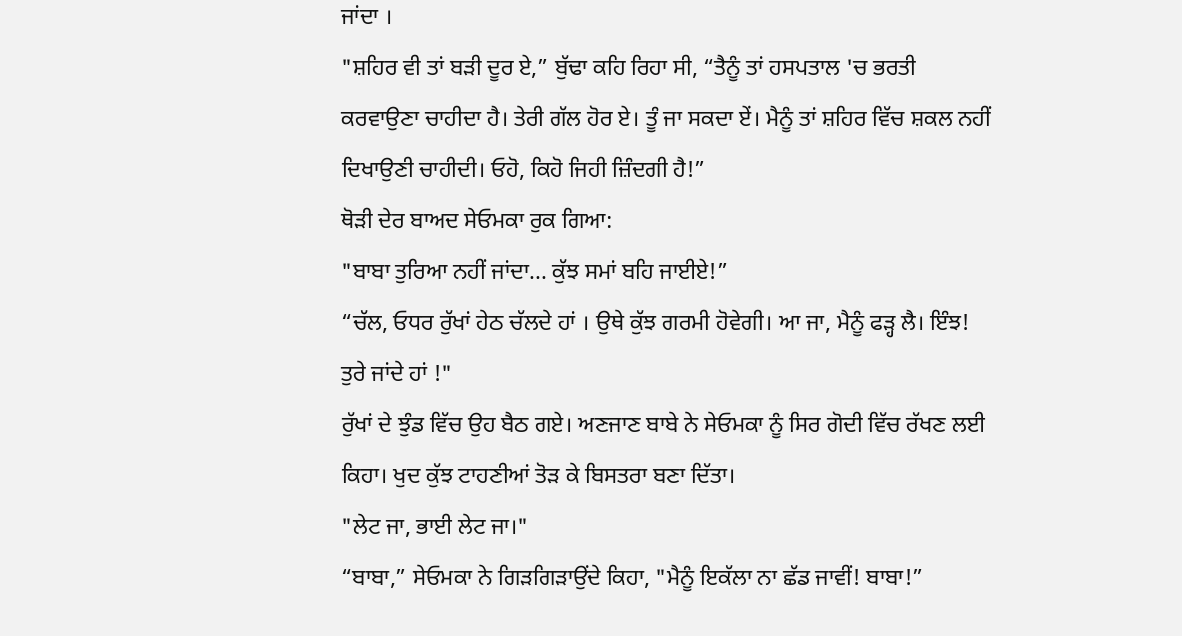ਜਾਂਦਾ ।
"ਸ਼ਹਿਰ ਵੀ ਤਾਂ ਬੜੀ ਦੂਰ ਏ,” ਬੁੱਢਾ ਕਹਿ ਰਿਹਾ ਸੀ, “ਤੈਨੂੰ ਤਾਂ ਹਸਪਤਾਲ 'ਚ ਭਰਤੀ ਕਰਵਾਉਣਾ ਚਾਹੀਦਾ ਹੈ। ਤੇਰੀ ਗੱਲ ਹੋਰ ਏ। ਤੂੰ ਜਾ ਸਕਦਾ ਏਂ। ਮੈਨੂੰ ਤਾਂ ਸ਼ਹਿਰ ਵਿੱਚ ਸ਼ਕਲ ਨਹੀਂ ਦਿਖਾਉਣੀ ਚਾਹੀਦੀ। ਓਹੋ, ਕਿਹੋ ਜਿਹੀ ਜ਼ਿੰਦਗੀ ਹੈ!”
ਥੋੜੀ ਦੇਰ ਬਾਅਦ ਸੇਓਮਕਾ ਰੁਕ ਗਿਆ:
"ਬਾਬਾ ਤੁਰਿਆ ਨਹੀਂ ਜਾਂਦਾ... ਕੁੱਝ ਸਮਾਂ ਬਹਿ ਜਾਈਏ!”
“ਚੱਲ, ਓਧਰ ਰੁੱਖਾਂ ਹੇਠ ਚੱਲਦੇ ਹਾਂ । ਉਥੇ ਕੁੱਝ ਗਰਮੀ ਹੋਵੇਗੀ। ਆ ਜਾ, ਮੈਨੂੰ ਫੜ੍ਹ ਲੈ। ਇੰਝ! ਤੁਰੇ ਜਾਂਦੇ ਹਾਂ !"
ਰੁੱਖਾਂ ਦੇ ਝੁੰਡ ਵਿੱਚ ਉਹ ਬੈਠ ਗਏ। ਅਣਜਾਣ ਬਾਬੇ ਨੇ ਸੇਓਮਕਾ ਨੂੰ ਸਿਰ ਗੋਦੀ ਵਿੱਚ ਰੱਖਣ ਲਈ ਕਿਹਾ। ਖੁਦ ਕੁੱਝ ਟਾਹਣੀਆਂ ਤੋੜ ਕੇ ਬਿਸਤਰਾ ਬਣਾ ਦਿੱਤਾ।
"ਲੇਟ ਜਾ, ਭਾਈ ਲੇਟ ਜਾ।"
“ਬਾਬਾ,” ਸੇਓਮਕਾ ਨੇ ਗਿੜਗਿੜਾਉਂਦੇ ਕਿਹਾ, "ਮੈਨੂੰ ਇਕੱਲਾ ਨਾ ਛੱਡ ਜਾਵੀਂ! ਬਾਬਾ!”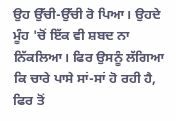ਉਹ ਉੱਚੀ-ਉੱਚੀ ਰੋ ਪਿਆ। ਉਹਦੇ ਮੂੰਹ 'ਚੋਂ ਇੱਕ ਵੀ ਸ਼ਬਦ ਨਾ ਨਿੱਕਲਿਆ। ਫਿਰ ਉਸਨੂੰ ਲੱਗਿਆ ਕਿ ਚਾਰੇ ਪਾਸੇ ਸਾਂ-ਸਾਂ ਹੋ ਰਹੀ ਹੈ, ਫਿਰ ਤੋਂ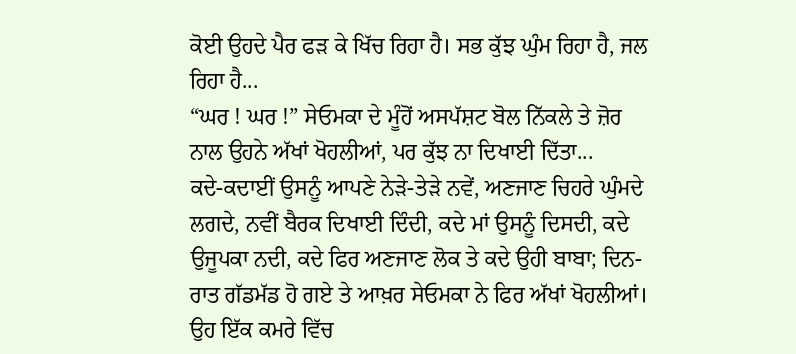ਕੋਈ ਉਹਦੇ ਪੈਰ ਫੜ ਕੇ ਖਿੱਚ ਰਿਹਾ ਹੈ। ਸਭ ਕੁੱਝ ਘੁੰਮ ਰਿਹਾ ਹੈ, ਜਲ ਰਿਹਾ ਹੈ...
“ਘਰ ! ਘਰ !” ਸੇਓਮਕਾ ਦੇ ਮੂੰਹੋਂ ਅਸਪੱਸ਼ਟ ਬੋਲ ਨਿੱਕਲੇ ਤੇ ਜ਼ੋਰ ਨਾਲ ਉਹਨੇ ਅੱਖਾਂ ਖੋਹਲੀਆਂ, ਪਰ ਕੁੱਝ ਨਾ ਦਿਖਾਈ ਦਿੱਤਾ...
ਕਦੇ-ਕਦਾਈਂ ਉਸਨੂੰ ਆਪਣੇ ਨੇੜੇ-ਤੇੜੇ ਨਵੇਂ, ਅਣਜਾਣ ਚਿਹਰੇ ਘੁੰਮਦੇ ਲਗਦੇ, ਨਵੀਂ ਬੈਰਕ ਦਿਖਾਈ ਦਿੰਦੀ, ਕਦੇ ਮਾਂ ਉਸਨੂੰ ਦਿਸਦੀ, ਕਦੇ ਉਜੂਪਕਾ ਨਦੀ, ਕਦੇ ਫਿਰ ਅਣਜਾਣ ਲੋਕ ਤੇ ਕਦੇ ਉਹੀ ਬਾਬਾ; ਦਿਨ-ਰਾਤ ਗੱਡਮੱਡ ਹੋ ਗਏ ਤੇ ਆਖ਼ਰ ਸੇਓਮਕਾ ਨੇ ਫਿਰ ਅੱਖਾਂ ਖੋਹਲੀਆਂ।
ਉਹ ਇੱਕ ਕਮਰੇ ਵਿੱਚ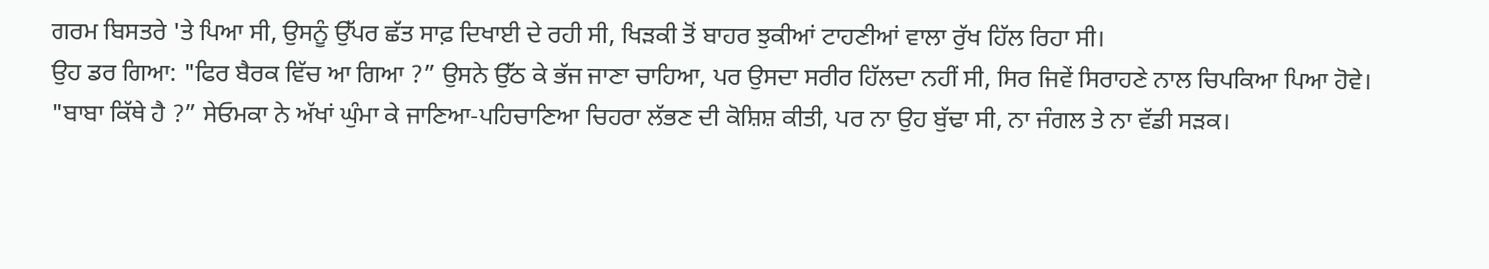ਗਰਮ ਬਿਸਤਰੇ 'ਤੇ ਪਿਆ ਸੀ, ਉਸਨੂੰ ਉੱਪਰ ਛੱਤ ਸਾਫ਼ ਦਿਖਾਈ ਦੇ ਰਹੀ ਸੀ, ਖਿੜਕੀ ਤੋਂ ਬਾਹਰ ਝੁਕੀਆਂ ਟਾਹਣੀਆਂ ਵਾਲਾ ਰੁੱਖ ਹਿੱਲ ਰਿਹਾ ਸੀ।
ਉਹ ਡਰ ਗਿਆ: "ਫਿਰ ਬੈਰਕ ਵਿੱਚ ਆ ਗਿਆ ?” ਉਸਨੇ ਉੱਠ ਕੇ ਭੱਜ ਜਾਣਾ ਚਾਹਿਆ, ਪਰ ਉਸਦਾ ਸਰੀਰ ਹਿੱਲਦਾ ਨਹੀਂ ਸੀ, ਸਿਰ ਜਿਵੇਂ ਸਿਰਾਹਣੇ ਨਾਲ ਚਿਪਕਿਆ ਪਿਆ ਹੋਵੇ।
"ਬਾਬਾ ਕਿੱਥੇ ਹੈ ?” ਸੇਓਮਕਾ ਨੇ ਅੱਖਾਂ ਘੁੰਮਾ ਕੇ ਜਾਣਿਆ-ਪਹਿਚਾਣਿਆ ਚਿਹਰਾ ਲੱਭਣ ਦੀ ਕੋਸ਼ਿਸ਼ ਕੀਤੀ, ਪਰ ਨਾ ਉਹ ਬੁੱਢਾ ਸੀ, ਨਾ ਜੰਗਲ ਤੇ ਨਾ ਵੱਡੀ ਸੜਕ।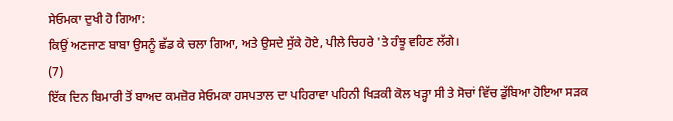ਸੇਓਮਕਾ ਦੁਖੀ ਹੋ ਗਿਆ:
ਕਿਉਂ ਅਣਜਾਣ ਬਾਬਾ ਉਸਨੂੰ ਛੱਡ ਕੇ ਚਲਾ ਗਿਆ, ਅਤੇ ਉਸਦੇ ਸੁੱਕੇ ਹੋਏ, ਪੀਲੇ ਚਿਹਰੇ 'ਤੇ ਹੰਝੂ ਵਹਿਣ ਲੱਗੇ।
(7)
ਇੱਕ ਦਿਨ ਬਿਮਾਰੀ ਤੋਂ ਬਾਅਦ ਕਮਜ਼ੋਰ ਸੇਓਮਕਾ ਹਸਪਤਾਲ ਦਾ ਪਹਿਰਾਵਾ ਪਹਿਨੀ ਖਿੜਕੀ ਕੋਲ ਖੜ੍ਹਾ ਸੀ ਤੇ ਸੋਚਾਂ ਵਿੱਚ ਡੁੱਬਿਆ ਹੋਇਆ ਸੜਕ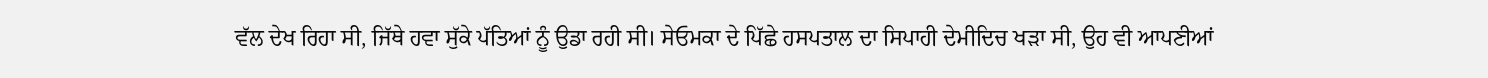ਵੱਲ ਦੇਖ ਰਿਹਾ ਸੀ, ਜਿੱਥੇ ਹਵਾ ਸੁੱਕੇ ਪੱਤਿਆਂ ਨੂੰ ਉਡਾ ਰਹੀ ਸੀ। ਸੇਓਮਕਾ ਦੇ ਪਿੱਛੇ ਹਸਪਤਾਲ ਦਾ ਸਿਪਾਹੀ ਦੇਮੀਦਿਚ ਖੜਾ ਸੀ, ਉਹ ਵੀ ਆਪਣੀਆਂ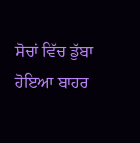ਸੋਚਾਂ ਵਿੱਚ ਡੁੱਬਾ ਹੋਇਆ ਬਾਹਰ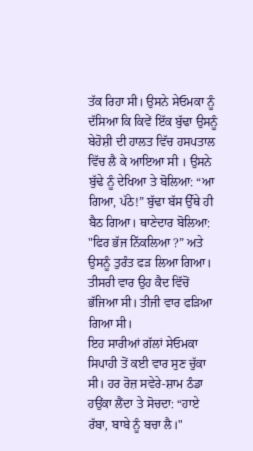ਤੱਕ ਰਿਹਾ ਸੀ। ਉਸਨੇ ਸੇਓਮਕਾ ਨੂੰ ਦੱਸਿਆ ਕਿ ਕਿਵੇਂ ਇੱਕ ਬੁੱਢਾ ਉਸਨੂੰ ਬੇਹੋਸ਼ੀ ਦੀ ਹਾਲਤ ਵਿੱਚ ਹਸਪਤਾਲ ਵਿੱਚ ਲੈ ਕੇ ਆਇਆ ਸੀ । ਉਸਨੇ ਬੁੱਢੇ ਨੂੰ ਦੇਖਿਆ ਤੇ ਬੋਲਿਆ: “ਆ ਗਿਆ, ਪੱਠੇ!” ਬੁੱਢਾ ਬੱਸ ਉੱਥੇ ਹੀ ਬੈਠ ਗਿਆ। ਥਾਣੇਦਾਰ ਬੋਲਿਆ: "ਫਿਰ ਭੱਜ ਨਿੱਕਲਿਆ ?” ਅਤੇ ਉਸਨੂੰ ਤੁਰੰਤ ਫੜ ਲਿਆ ਗਿਆ। ਤੀਸਰੀ ਵਾਰ ਉਹ ਕੈਦ ਵਿੱਚੋਂ ਭੱਜਿਆ ਸੀ। ਤੀਜੀ ਵਾਰ ਫੜਿਆ ਗਿਆ ਸੀ।
ਇਹ ਸਾਰੀਆਂ ਗੱਲਾਂ ਸੇਓਮਕਾ ਸਿਪਾਹੀ ਤੋਂ ਕਈ ਵਾਰ ਸੁਣ ਚੁੱਕਾ ਸੀ। ਹਰ ਰੋਜ਼ ਸਵੇਰੇ-ਸ਼ਾਮ ਠੰਡਾ ਹਉਂਕਾ ਲੈਂਦਾ ਤੇ ਸੋਚਦਾ: “ਹਾਏ ਰੱਬਾ, ਬਾਬੇ ਨੂੰ ਬਚਾ ਲੈ।"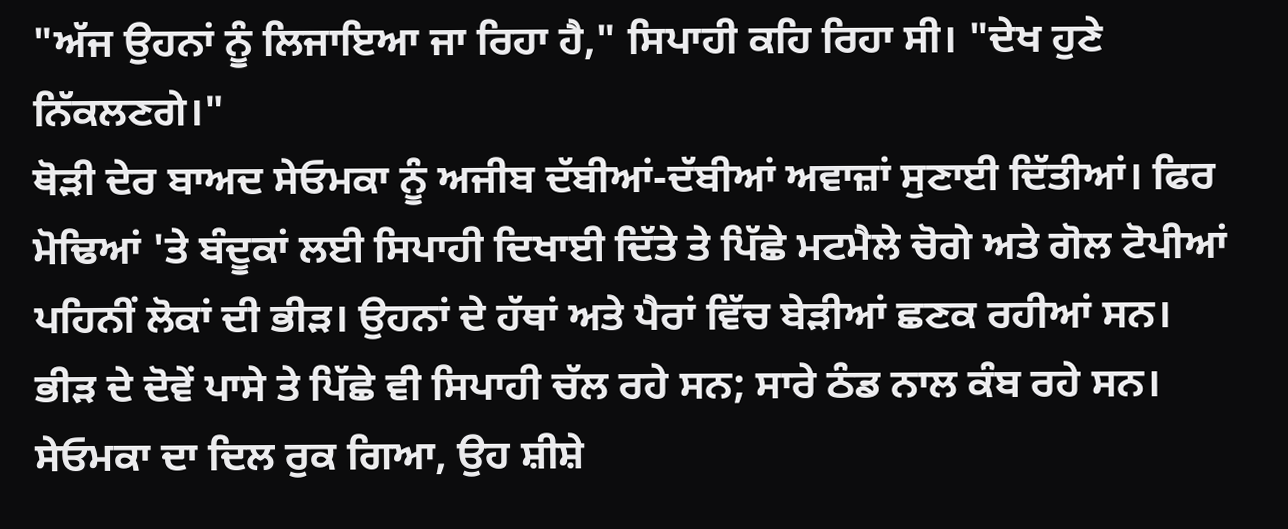"ਅੱਜ ਉਹਨਾਂ ਨੂੰ ਲਿਜਾਇਆ ਜਾ ਰਿਹਾ ਹੈ," ਸਿਪਾਹੀ ਕਹਿ ਰਿਹਾ ਸੀ। "ਦੇਖ ਹੁਣੇ ਨਿੱਕਲਣਗੇ।"
ਥੋੜੀ ਦੇਰ ਬਾਅਦ ਸੇਓਮਕਾ ਨੂੰ ਅਜੀਬ ਦੱਬੀਆਂ-ਦੱਬੀਆਂ ਅਵਾਜ਼ਾਂ ਸੁਣਾਈ ਦਿੱਤੀਆਂ। ਫਿਰ ਮੋਢਿਆਂ 'ਤੇ ਬੰਦੂਕਾਂ ਲਈ ਸਿਪਾਹੀ ਦਿਖਾਈ ਦਿੱਤੇ ਤੇ ਪਿੱਛੇ ਮਟਮੈਲੇ ਚੋਗੇ ਅਤੇ ਗੋਲ ਟੋਪੀਆਂ ਪਹਿਨੀਂ ਲੋਕਾਂ ਦੀ ਭੀੜ। ਉਹਨਾਂ ਦੇ ਹੱਥਾਂ ਅਤੇ ਪੈਰਾਂ ਵਿੱਚ ਬੇੜੀਆਂ ਛਣਕ ਰਹੀਆਂ ਸਨ। ਭੀੜ ਦੇ ਦੋਵੇਂ ਪਾਸੇ ਤੇ ਪਿੱਛੇ ਵੀ ਸਿਪਾਹੀ ਚੱਲ ਰਹੇ ਸਨ; ਸਾਰੇ ਠੰਡ ਨਾਲ ਕੰਬ ਰਹੇ ਸਨ।
ਸੇਓਮਕਾ ਦਾ ਦਿਲ ਰੁਕ ਗਿਆ, ਉਹ ਸ਼ੀਸ਼ੇ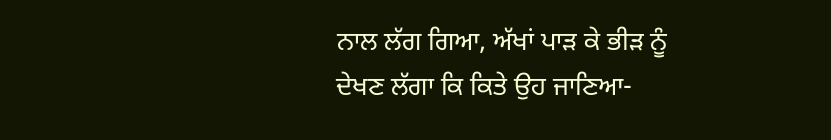ਨਾਲ ਲੱਗ ਗਿਆ, ਅੱਖਾਂ ਪਾੜ ਕੇ ਭੀੜ ਨੂੰ ਦੇਖਣ ਲੱਗਾ ਕਿ ਕਿਤੇ ਉਹ ਜਾਣਿਆ-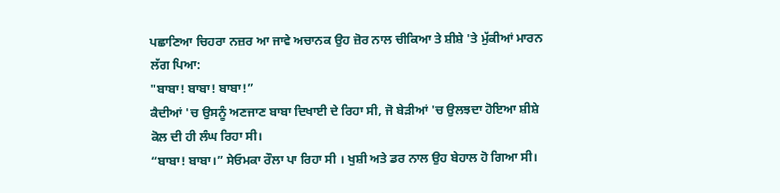ਪਛਾਣਿਆ ਚਿਹਰਾ ਨਜ਼ਰ ਆ ਜਾਵੇ ਅਚਾਨਕ ਉਹ ਜ਼ੋਰ ਨਾਲ ਚੀਕਿਆ ਤੇ ਸ਼ੀਸ਼ੇ 'ਤੇ ਮੁੱਕੀਆਂ ਮਾਰਨ ਲੱਗ ਪਿਆ:
"ਬਾਬਾ! ਬਾਬਾ! ਬਾਬਾ!”
ਕੈਦੀਆਂ 'ਚ ਉਸਨੂੰ ਅਣਜਾਣ ਬਾਬਾ ਦਿਖਾਈ ਦੇ ਰਿਹਾ ਸੀ, ਜੋ ਬੇੜੀਆਂ 'ਚ ਉਲਝਦਾ ਹੋਇਆ ਸ਼ੀਸ਼ੇ ਕੋਲ ਦੀ ਹੀ ਲੰਘ ਰਿਹਾ ਸੀ।
“ਬਾਬਾ! ਬਾਬਾ।” ਸੇਓਮਕਾ ਰੌਲਾ ਪਾ ਰਿਹਾ ਸੀ । ਖੁਸ਼ੀ ਅਤੇ ਡਰ ਨਾਲ ਉਹ ਬੇਹਾਲ ਹੋ ਗਿਆ ਸੀ।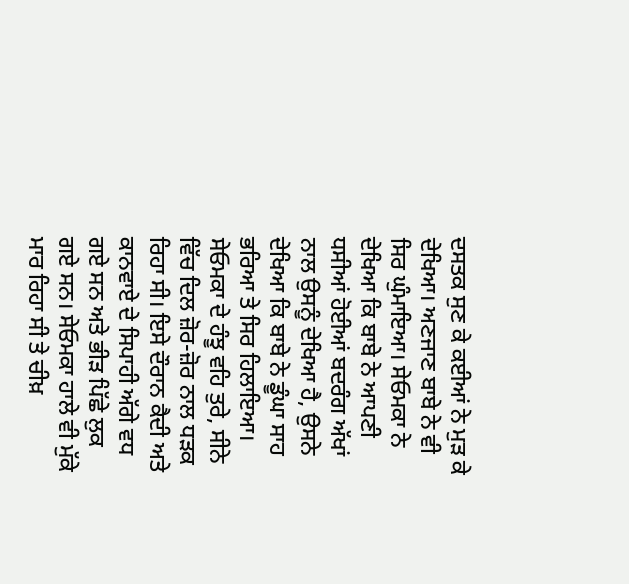ਦਸਤਕ ਸੁਣ ਕੇ ਕਈਆਂ ਨੇ ਮੁੜ ਕੇ ਦੇਖਿਆ। ਅਣਜਾਣ ਬਾਬੇ ਨੇ ਵੀ ਸਿਰ ਘੁੰਮਾਇਆ। ਸੇਓਮਕਾ ਨੇ ਦੇਖਿਆ ਕਿ ਬਾਬੇ ਨੇ ਆਪਣੀ ਧਸੀਆਂ ਹੋਈਆਂ ਬਦਰੰਗ ਅੱਖਾਂ ਨਾਲ ਉਸਨੂੰ ਦੇਖਿਆ ਹੈ, ਉਸਨੇ ਦੇਖਿਆ ਕਿ ਬਾਬੇ ਨੇ ਡੂੰਘਾ ਸਾਹ ਭਰਿਆ ਤੇ ਸਿਰ ਹਿਲਾਇਆ।
ਸੇਓਮਕਾ ਦੇ ਹੰਝੂ ਵਹਿ ਤੁਰੇ, ਸੀਨੇ ਵਿੱਚ ਦਿਲ ਜ਼ੋਰ-ਜ਼ੋਰ ਨਾਲ ਧੜਕ ਰਿਹਾ ਸੀ। ਇਸੇ ਦੌਰਾਨ ਕੈਦੀ ਅਤੇ ਕਾਨਵਾਏ ਦੇ ਸਿਪਾਹੀ ਅੱਗੇ ਵਧ ਗਏ ਸਨ ਅਤੇ ਭੀੜ ਪਿੱਛੇ ਲੁਕ ਗਏ ਸਨ। ਸੇਓਮਕਾ ਹਾਲੇ ਵੀ ਮੁੱਕੇ ਮਾਰ ਰਿਹਾ ਸੀ ਤੇ ਚੀਖ਼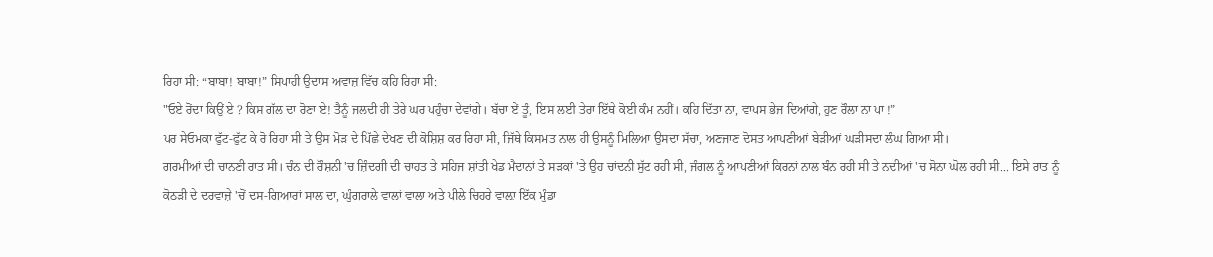ਰਿਹਾ ਸੀ: “ਬਾਬਾ! ਬਾਬਾ!” ਸਿਪਾਹੀ ਉਦਾਸ ਅਵਾਜ਼ ਵਿੱਚ ਕਹਿ ਰਿਹਾ ਸੀ:
"ਓਏ ਰੋਂਦਾ ਕਿਉਂ ਏ ? ਕਿਸ ਗੱਲ ਦਾ ਰੋਣਾ ਏ! ਤੈਨੂੰ ਜਲਦੀ ਹੀ ਤੇਰੇ ਘਰ ਪਹੁੰਚਾ ਦੇਵਾਂਗੇ। ਬੱਚਾ ਏਂ ਤੂੰ, ਇਸ ਲਈ ਤੇਰਾ ਇੱਥੇ ਕੋਈ ਕੰਮ ਨਹੀਂ। ਕਹਿ ਦਿੱਤਾ ਨਾ, ਵਾਪਸ ਭੇਜ ਦਿਆਂਗੇ, ਹੁਣ ਰੌਲਾ ਨਾ ਪਾ !”
ਪਰ ਸੇਓਮਕਾ ਫੁੱਟ-ਫੁੱਟ ਕੇ ਰੋ ਰਿਹਾ ਸੀ ਤੇ ਉਸ ਮੋੜ ਦੇ ਪਿੱਛੇ ਦੇਖਣ ਦੀ ਕੋਸ਼ਿਸ਼ ਕਰ ਰਿਹਾ ਸੀ, ਜਿੱਥੇ ਕਿਸਮਤ ਨਾਲ ਹੀ ਉਸਨੂੰ ਮਿਲਿਆ ਉਸਦਾ ਸੱਚਾ, ਅਣਜਾਣ ਦੋਸਤ ਆਪਣੀਆਂ ਬੇੜੀਆਂ ਘੜੀਸਦਾ ਲੰਘ ਗਿਆ ਸੀ।
ਗਰਮੀਆਂ ਦੀ ਚਾਨਣੀ ਰਾਤ ਸੀ। ਚੰਨ ਦੀ ਰੌਸ਼ਨੀ 'ਚ ਜ਼ਿੰਦਗੀ ਦੀ ਚਾਹਤ ਤੇ ਸਹਿਜ ਸ਼ਾਂਤੀ ਖੇਡ ਮੈਦਾਨਾਂ ਤੇ ਸੜਕਾਂ 'ਤੇ ਉਹ ਚਾਂਦਨੀ ਸੁੱਟ ਰਹੀ ਸੀ, ਜੰਗਲ ਨੂੰ ਆਪਣੀਆਂ ਕਿਰਨਾਂ ਨਾਲ ਬੰਨ ਰਹੀ ਸੀ ਤੇ ਨਦੀਆਂ 'ਚ ਸੋਨਾ ਘੋਲ ਰਹੀ ਸੀ... ਇਸੇ ਰਾਤ ਨੂੰ ਕੋਠੜੀ ਦੇ ਦਰਵਾਜ਼ੇ 'ਚੋਂ ਦਸ-ਗਿਆਰਾਂ ਸਾਲ ਦਾ, ਘੁੰਗਰਾਲੇ ਵਾਲਾਂ ਵਾਲਾ ਅਤੇ ਪੀਲੇ ਚਿਹਰੇ ਵਾਲ਼ਾ ਇੱਕ ਮੁੰਡਾ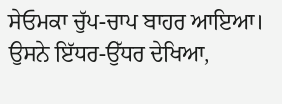ਸੇਓਮਕਾ ਚੁੱਪ-ਚਾਪ ਬਾਹਰ ਆਇਆ। ਉਸਨੇ ਇੱਧਰ-ਉੱਧਰ ਦੇਖਿਆ,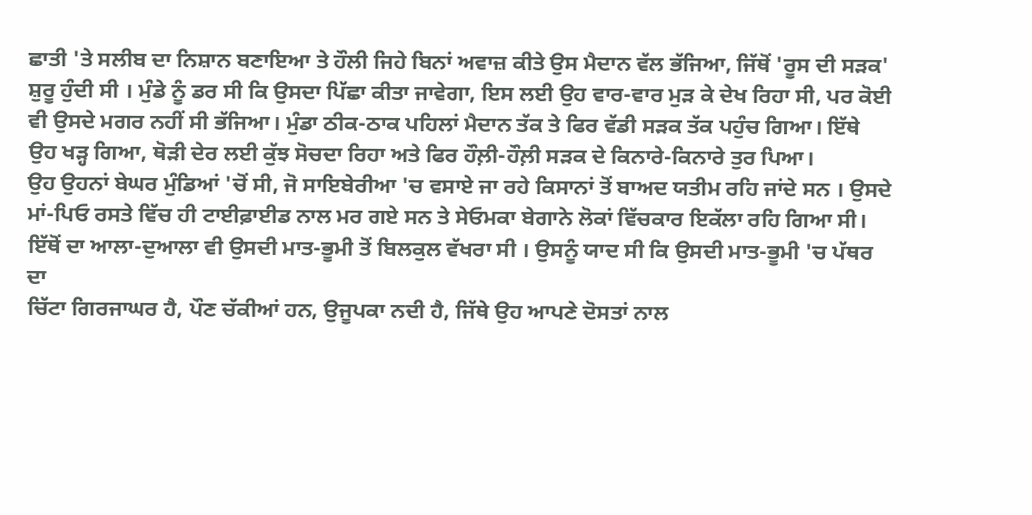ਛਾਤੀ 'ਤੇ ਸਲੀਬ ਦਾ ਨਿਸ਼ਾਨ ਬਣਾਇਆ ਤੇ ਹੌਲੀ ਜਿਹੇ ਬਿਨਾਂ ਅਵਾਜ਼ ਕੀਤੇ ਉਸ ਮੈਦਾਨ ਵੱਲ ਭੱਜਿਆ, ਜਿੱਥੋਂ 'ਰੂਸ ਦੀ ਸੜਕ' ਸ਼ੁਰੂ ਹੁੰਦੀ ਸੀ । ਮੁੰਡੇ ਨੂੰ ਡਰ ਸੀ ਕਿ ਉਸਦਾ ਪਿੱਛਾ ਕੀਤਾ ਜਾਵੇਗਾ, ਇਸ ਲਈ ਉਹ ਵਾਰ-ਵਾਰ ਮੁੜ ਕੇ ਦੇਖ ਰਿਹਾ ਸੀ, ਪਰ ਕੋਈ ਵੀ ਉਸਦੇ ਮਗਰ ਨਹੀਂ ਸੀ ਭੱਜਿਆ। ਮੁੰਡਾ ਠੀਕ-ਠਾਕ ਪਹਿਲਾਂ ਮੈਦਾਨ ਤੱਕ ਤੇ ਫਿਰ ਵੱਡੀ ਸੜਕ ਤੱਕ ਪਹੁੰਚ ਗਿਆ। ਇੱਥੇ ਉਹ ਖੜ੍ਹ ਗਿਆ, ਥੋੜੀ ਦੇਰ ਲਈ ਕੁੱਝ ਸੋਚਦਾ ਰਿਹਾ ਅਤੇ ਫਿਰ ਹੌਲ਼ੀ-ਹੌਲ਼ੀ ਸੜਕ ਦੇ ਕਿਨਾਰੇ-ਕਿਨਾਰੇ ਤੁਰ ਪਿਆ।
ਉਹ ਉਹਨਾਂ ਬੇਘਰ ਮੁੰਡਿਆਂ 'ਚੋਂ ਸੀ, ਜੋ ਸਾਇਬੇਰੀਆ 'ਚ ਵਸਾਏ ਜਾ ਰਹੇ ਕਿਸਾਨਾਂ ਤੋਂ ਬਾਅਦ ਯਤੀਮ ਰਹਿ ਜਾਂਦੇ ਸਨ । ਉਸਦੇ ਮਾਂ-ਪਿਓ ਰਸਤੇ ਵਿੱਚ ਹੀ ਟਾਈਫ਼ਾਈਡ ਨਾਲ ਮਰ ਗਏ ਸਨ ਤੇ ਸੇਓਮਕਾ ਬੇਗਾਨੇ ਲੋਕਾਂ ਵਿੱਚਕਾਰ ਇਕੱਲਾ ਰਹਿ ਗਿਆ ਸੀ। ਇੱਥੋਂ ਦਾ ਆਲਾ-ਦੁਆਲਾ ਵੀ ਉਸਦੀ ਮਾਤ-ਭੂਮੀ ਤੋਂ ਬਿਲਕੁਲ ਵੱਖਰਾ ਸੀ । ਉਸਨੂੰ ਯਾਦ ਸੀ ਕਿ ਉਸਦੀ ਮਾਤ-ਭੂਮੀ 'ਚ ਪੱਥਰ ਦਾ
ਚਿੱਟਾ ਗਿਰਜਾਘਰ ਹੈ, ਪੌਣ ਚੱਕੀਆਂ ਹਨ, ਉਜੂਪਕਾ ਨਦੀ ਹੈ, ਜਿੱਥੇ ਉਹ ਆਪਣੇ ਦੋਸਤਾਂ ਨਾਲ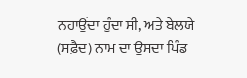ਨਹਾਉਂਦਾ ਹੁੰਦਾ ਸੀ, ਅਤੇ ਬੇਲਯੇ (ਸਫ਼ੈਦ) ਨਾਮ ਦਾ ਉਸਦਾ ਪਿੰਡ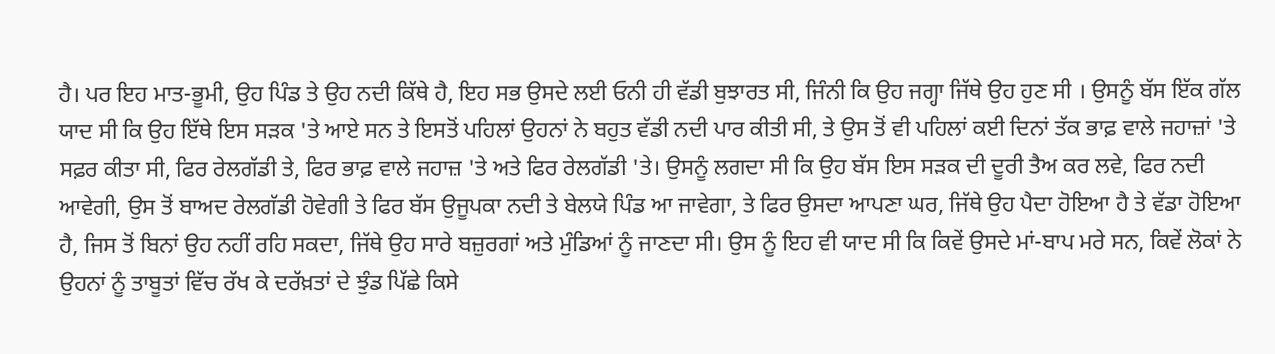ਹੈ। ਪਰ ਇਹ ਮਾਤ-ਭੂਮੀ, ਉਹ ਪਿੰਡ ਤੇ ਉਹ ਨਦੀ ਕਿੱਥੇ ਹੈ, ਇਹ ਸਭ ਉਸਦੇ ਲਈ ਓਨੀ ਹੀ ਵੱਡੀ ਬੁਝਾਰਤ ਸੀ, ਜਿੰਨੀ ਕਿ ਉਹ ਜਗ੍ਹਾ ਜਿੱਥੇ ਉਹ ਹੁਣ ਸੀ । ਉਸਨੂੰ ਬੱਸ ਇੱਕ ਗੱਲ ਯਾਦ ਸੀ ਕਿ ਉਹ ਇੱਥੇ ਇਸ ਸੜਕ 'ਤੇ ਆਏ ਸਨ ਤੇ ਇਸਤੋਂ ਪਹਿਲਾਂ ਉਹਨਾਂ ਨੇ ਬਹੁਤ ਵੱਡੀ ਨਦੀ ਪਾਰ ਕੀਤੀ ਸੀ, ਤੇ ਉਸ ਤੋਂ ਵੀ ਪਹਿਲਾਂ ਕਈ ਦਿਨਾਂ ਤੱਕ ਭਾਫ਼ ਵਾਲੇ ਜਹਾਜ਼ਾਂ 'ਤੇ ਸਫ਼ਰ ਕੀਤਾ ਸੀ, ਫਿਰ ਰੇਲਗੱਡੀ ਤੇ, ਫਿਰ ਭਾਫ਼ ਵਾਲੇ ਜਹਾਜ਼ 'ਤੇ ਅਤੇ ਫਿਰ ਰੇਲਗੱਡੀ 'ਤੇ। ਉਸਨੂੰ ਲਗਦਾ ਸੀ ਕਿ ਉਹ ਬੱਸ ਇਸ ਸੜਕ ਦੀ ਦੂਰੀ ਤੈਅ ਕਰ ਲਵੇ, ਫਿਰ ਨਦੀ ਆਵੇਗੀ, ਉਸ ਤੋਂ ਬਾਅਦ ਰੇਲਗੱਡੀ ਹੋਵੇਗੀ ਤੇ ਫਿਰ ਬੱਸ ਉਜੂਪਕਾ ਨਦੀ ਤੇ ਬੇਲਯੇ ਪਿੰਡ ਆ ਜਾਵੇਗਾ, ਤੇ ਫਿਰ ਉਸਦਾ ਆਪਣਾ ਘਰ, ਜਿੱਥੇ ਉਹ ਪੈਦਾ ਹੋਇਆ ਹੈ ਤੇ ਵੱਡਾ ਹੋਇਆ ਹੈ, ਜਿਸ ਤੋਂ ਬਿਨਾਂ ਉਹ ਨਹੀਂ ਰਹਿ ਸਕਦਾ, ਜਿੱਥੇ ਉਹ ਸਾਰੇ ਬਜ਼ੁਰਗਾਂ ਅਤੇ ਮੁੰਡਿਆਂ ਨੂੰ ਜਾਣਦਾ ਸੀ। ਉਸ ਨੂੰ ਇਹ ਵੀ ਯਾਦ ਸੀ ਕਿ ਕਿਵੇਂ ਉਸਦੇ ਮਾਂ-ਬਾਪ ਮਰੇ ਸਨ, ਕਿਵੇਂ ਲੋਕਾਂ ਨੇ ਉਹਨਾਂ ਨੂੰ ਤਾਬੂਤਾਂ ਵਿੱਚ ਰੱਖ ਕੇ ਦਰੱਖ਼ਤਾਂ ਦੇ ਝੁੰਡ ਪਿੱਛੇ ਕਿਸੇ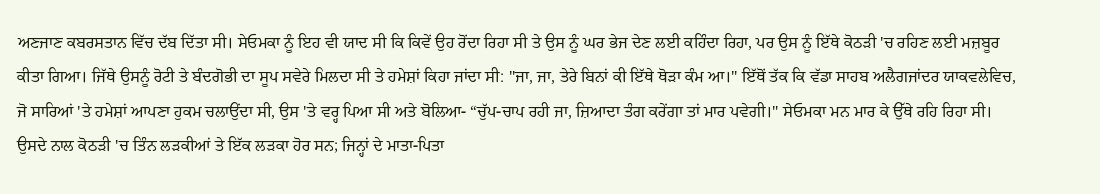ਅਣਜਾਣ ਕਬਰਸਤਾਨ ਵਿੱਚ ਦੱਬ ਦਿੱਤਾ ਸੀ। ਸੇਓਮਕਾ ਨੂੰ ਇਹ ਵੀ ਯਾਦ ਸੀ ਕਿ ਕਿਵੇਂ ਉਹ ਰੋਂਦਾ ਰਿਹਾ ਸੀ ਤੇ ਉਸ ਨੂੰ ਘਰ ਭੇਜ ਦੇਣ ਲਈ ਕਹਿੰਦਾ ਰਿਹਾ, ਪਰ ਉਸ ਨੂੰ ਇੱਥੇ ਕੋਠੜੀ 'ਚ ਰਹਿਣ ਲਈ ਮਜ਼ਬੂਰ ਕੀਤਾ ਗਿਆ। ਜਿੱਥੇ ਉਸਨੂੰ ਰੋਟੀ ਤੇ ਬੰਦਗੋਭੀ ਦਾ ਸੂਪ ਸਵੇਰੇ ਮਿਲਦਾ ਸੀ ਤੇ ਹਮੇਸ਼ਾਂ ਕਿਹਾ ਜਾਂਦਾ ਸੀ: "ਜਾ, ਜਾ, ਤੇਰੇ ਬਿਨਾਂ ਕੀ ਇੱਥੇ ਥੋੜਾ ਕੰਮ ਆ।" ਇੱਥੋਂ ਤੱਕ ਕਿ ਵੱਡਾ ਸਾਹਬ ਅਲੈਗਜਾਂਦਰ ਯਾਕਵਲੇਵਿਚ, ਜੋ ਸਾਰਿਆਂ 'ਤੇ ਹਮੇਸ਼ਾਂ ਆਪਣਾ ਹੁਕਮ ਚਲਾਉਂਦਾ ਸੀ, ਉਸ 'ਤੇ ਵਰ੍ਹ ਪਿਆ ਸੀ ਅਤੇ ਬੋਲਿਆ- “ਚੁੱਪ-ਚਾਪ ਰਹੀ ਜਾ, ਜ਼ਿਆਦਾ ਤੰਗ ਕਰੇਂਗਾ ਤਾਂ ਮਾਰ ਪਵੇਗੀ।" ਸੇਓਮਕਾ ਮਨ ਮਾਰ ਕੇ ਉੱਥੇ ਰਹਿ ਰਿਹਾ ਸੀ। ਉਸਦੇ ਨਾਲ ਕੋਠੜੀ 'ਚ ਤਿੰਨ ਲੜਕੀਆਂ ਤੇ ਇੱਕ ਲੜਕਾ ਹੋਰ ਸਨ; ਜਿਨ੍ਹਾਂ ਦੇ ਮਾਤਾ-ਪਿਤਾ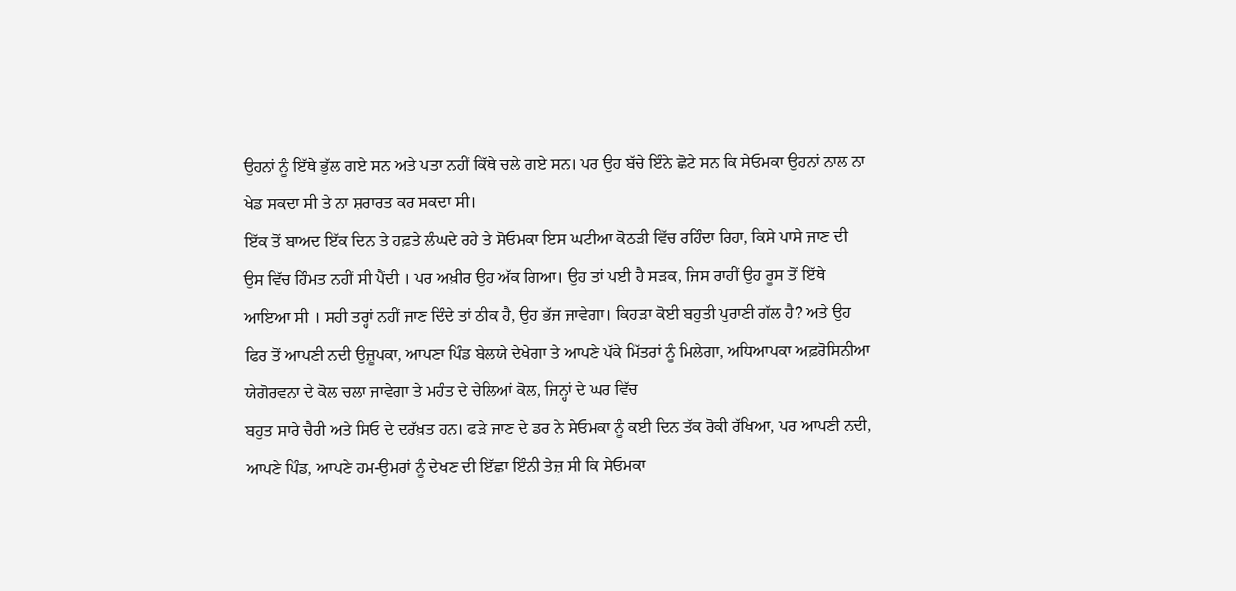ਉਹਨਾਂ ਨੂੰ ਇੱਥੇ ਭੁੱਲ ਗਏ ਸਨ ਅਤੇ ਪਤਾ ਨਹੀਂ ਕਿੱਥੇ ਚਲੇ ਗਏ ਸਨ। ਪਰ ਉਹ ਬੱਚੇ ਇੰਨੇ ਛੋਟੇ ਸਨ ਕਿ ਸੇਓਮਕਾ ਉਹਨਾਂ ਨਾਲ ਨਾ ਖੇਡ ਸਕਦਾ ਸੀ ਤੇ ਨਾ ਸ਼ਰਾਰਤ ਕਰ ਸਕਦਾ ਸੀ।
ਇੱਕ ਤੋਂ ਬਾਅਦ ਇੱਕ ਦਿਨ ਤੇ ਹਫ਼ਤੇ ਲੰਘਦੇ ਰਹੇ ਤੇ ਸੋਓਮਕਾ ਇਸ ਘਟੀਆ ਕੋਠੜੀ ਵਿੱਚ ਰਹਿੰਦਾ ਰਿਹਾ, ਕਿਸੇ ਪਾਸੇ ਜਾਣ ਦੀ ਉਸ ਵਿੱਚ ਹਿੰਮਤ ਨਹੀਂ ਸੀ ਪੈਂਦੀ । ਪਰ ਅਖ਼ੀਰ ਉਹ ਅੱਕ ਗਿਆ। ਉਹ ਤਾਂ ਪਈ ਹੈ ਸੜਕ, ਜਿਸ ਰਾਹੀਂ ਉਹ ਰੂਸ ਤੋਂ ਇੱਥੇ ਆਇਆ ਸੀ । ਸਹੀ ਤਰ੍ਹਾਂ ਨਹੀਂ ਜਾਣ ਦਿੰਦੇ ਤਾਂ ਠੀਕ ਹੈ, ਉਹ ਭੱਜ ਜਾਵੇਗਾ। ਕਿਹੜਾ ਕੋਈ ਬਹੁਤੀ ਪੁਰਾਣੀ ਗੱਲ ਹੈ? ਅਤੇ ਉਹ ਫਿਰ ਤੋਂ ਆਪਣੀ ਨਦੀ ਉਜ਼ੂਪਕਾ, ਆਪਣਾ ਪਿੰਡ ਬੇਲਯੇ ਦੇਖੇਗਾ ਤੇ ਆਪਣੇ ਪੱਕੇ ਮਿੱਤਰਾਂ ਨੂੰ ਮਿਲੇਗਾ, ਅਧਿਆਪਕਾ ਅਫ਼ਰੋਸਿਨੀਆ ਯੇਗੋਰਵਨਾ ਦੇ ਕੋਲ ਚਲਾ ਜਾਵੇਗਾ ਤੇ ਮਹੰਤ ਦੇ ਚੇਲਿਆਂ ਕੋਲ, ਜਿਨ੍ਹਾਂ ਦੇ ਘਰ ਵਿੱਚ
ਬਹੁਤ ਸਾਰੇ ਚੈਰੀ ਅਤੇ ਸਿਓ ਦੇ ਦਰੱਖ਼ਤ ਹਨ। ਫੜੇ ਜਾਣ ਦੇ ਡਰ ਨੇ ਸੇਓਮਕਾ ਨੂੰ ਕਈ ਦਿਨ ਤੱਕ ਰੋਕੀ ਰੱਖਿਆ, ਪਰ ਆਪਣੀ ਨਦੀ, ਆਪਣੇ ਪਿੰਡ, ਆਪਣੇ ਹਮ-ਉਮਰਾਂ ਨੂੰ ਦੇਖਣ ਦੀ ਇੱਛਾ ਇੰਨੀ ਤੇਜ਼ ਸੀ ਕਿ ਸੇਓਮਕਾ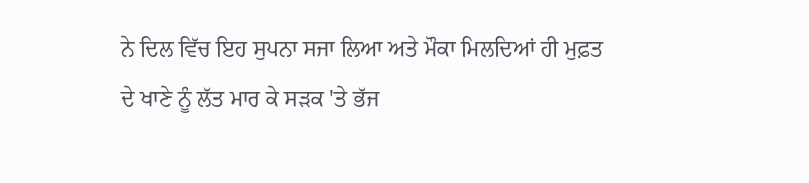ਨੇ ਦਿਲ ਵਿੱਚ ਇਹ ਸੁਪਨਾ ਸਜਾ ਲਿਆ ਅਤੇ ਮੌਕਾ ਮਿਲਦਿਆਂ ਹੀ ਮੁਫ਼ਤ ਦੇ ਖਾਣੇ ਨੂੰ ਲੱਤ ਮਾਰ ਕੇ ਸੜਕ 'ਤੇ ਭੱਜ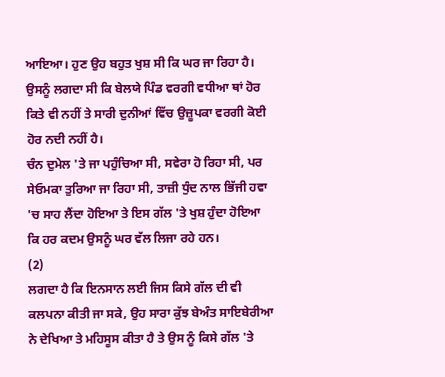ਆਇਆ। ਹੁਣ ਉਹ ਬਹੁਤ ਖੁਸ਼ ਸੀ ਕਿ ਘਰ ਜਾ ਰਿਹਾ ਹੈ। ਉਸਨੂੰ ਲਗਦਾ ਸੀ ਕਿ ਬੇਲਯੇ ਪਿੰਡ ਵਰਗੀ ਵਧੀਆ ਥਾਂ ਹੋਰ ਕਿਤੇ ਵੀ ਨਹੀਂ ਤੇ ਸਾਰੀ ਦੁਨੀਆਂ ਵਿੱਚ ਉਜ਼ੂਪਕਾ ਵਰਗੀ ਕੋਈ ਹੋਰ ਨਦੀ ਨਹੀਂ ਹੈ।
ਚੰਨ ਦੁਮੇਲ 'ਤੇ ਜਾ ਪਹੁੰਚਿਆ ਸੀ, ਸਵੇਰਾ ਹੋ ਰਿਹਾ ਸੀ, ਪਰ ਸੇਓਮਕਾ ਤੁਰਿਆ ਜਾ ਰਿਹਾ ਸੀ, ਤਾਜ਼ੀ ਧੁੰਦ ਨਾਲ ਭਿੱਜੀ ਹਵਾ 'ਚ ਸਾਹ ਲੈਂਦਾ ਹੋਇਆ ਤੇ ਇਸ ਗੱਲ 'ਤੇ ਖੁਸ਼ ਹੁੰਦਾ ਹੋਇਆ ਕਿ ਹਰ ਕਦਮ ਉਸਨੂੰ ਘਰ ਵੱਲ ਲਿਜਾ ਰਹੇ ਹਨ।
(2)
ਲਗਦਾ ਹੈ ਕਿ ਇਨਸਾਨ ਲਈ ਜਿਸ ਕਿਸੇ ਗੱਲ ਦੀ ਵੀ ਕਲਪਨਾ ਕੀਤੀ ਜਾ ਸਕੇ, ਉਹ ਸਾਰਾ ਕੁੱਝ ਬੇਅੰਤ ਸਾਇਬੇਰੀਆ ਨੇ ਦੇਖਿਆ ਤੇ ਮਹਿਸੂਸ ਕੀਤਾ ਹੈ ਤੇ ਉਸ ਨੂੰ ਕਿਸੇ ਗੱਲ 'ਤੇ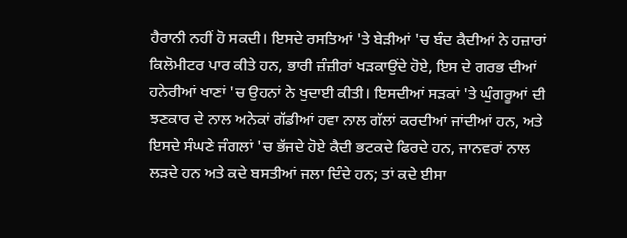ਹੈਰਾਨੀ ਨਹੀਂ ਹੋ ਸਕਦੀ। ਇਸਦੇ ਰਸਤਿਆਂ 'ਤੇ ਬੇੜੀਆਂ 'ਚ ਬੰਦ ਕੈਦੀਆਂ ਨੇ ਹਜ਼ਾਰਾਂ ਕਿਲੋਮੀਟਰ ਪਾਰ ਕੀਤੇ ਹਨ, ਭਾਰੀ ਜ਼ੰਜ਼ੀਰਾਂ ਖੜਕਾਉਂਦੇ ਹੋਏ, ਇਸ ਦੇ ਗਰਭ ਦੀਆਂ ਹਨੇਰੀਆਂ ਖਾਣਾਂ 'ਚ ਉਹਨਾਂ ਨੇ ਖੁਦਾਈ ਕੀਤੀ। ਇਸਦੀਆਂ ਸੜਕਾਂ 'ਤੇ ਘੁੰਗਰੂਆਂ ਦੀ ਝਣਕਾਰ ਦੇ ਨਾਲ ਅਨੇਕਾਂ ਗੱਡੀਆਂ ਹਵਾ ਨਾਲ ਗੱਲਾਂ ਕਰਦੀਆਂ ਜਾਂਦੀਆਂ ਹਨ, ਅਤੇ ਇਸਦੇ ਸੰਘਣੇ ਜੰਗਲਾਂ 'ਚ ਭੱਜਦੇ ਹੋਏ ਕੈਦੀ ਭਟਕਦੇ ਫਿਰਦੇ ਹਨ, ਜਾਨਵਰਾਂ ਨਾਲ ਲੜਦੇ ਹਨ ਅਤੇ ਕਦੇ ਬਸਤੀਆਂ ਜਲਾ ਦਿੰਦੇ ਹਨ; ਤਾਂ ਕਦੇ ਈਸਾ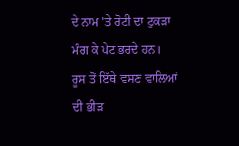ਦੇ ਨਾਮ 'ਤੇ ਰੋਟੀ ਦਾ ਟੁਕੜਾ ਮੰਗ ਕੇ ਪੇਟ ਭਰਦੇ ਹਨ।
ਰੂਸ ਤੋਂ ਇੱਥੇ ਵਸਣ ਵਾਲਿਆਂ ਦੀ ਭੀੜ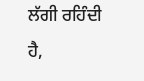ਲੱਗੀ ਰਹਿੰਦੀ ਹੈ,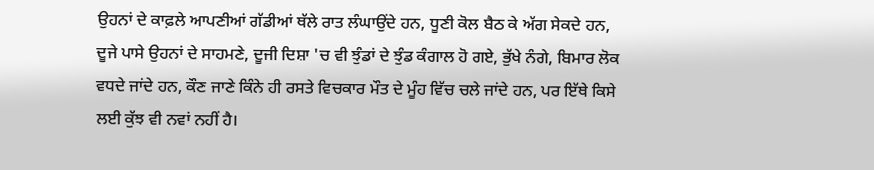ਉਹਨਾਂ ਦੇ ਕਾਫ਼ਲੇ ਆਪਣੀਆਂ ਗੱਡੀਆਂ ਥੱਲੇ ਰਾਤ ਲੰਘਾਉਂਦੇ ਹਨ, ਧੂਣੀ ਕੋਲ ਬੈਠ ਕੇ ਅੱਗ ਸੇਕਦੇ ਹਨ, ਦੂਜੇ ਪਾਸੇ ਉਹਨਾਂ ਦੇ ਸਾਹਮਣੇ, ਦੂਜੀ ਦਿਸ਼ਾ 'ਚ ਵੀ ਝੁੰਡਾਂ ਦੇ ਝੁੰਡ ਕੰਗਾਲ ਹੋ ਗਏ, ਭੁੱਖੇ ਨੰਗੇ, ਬਿਮਾਰ ਲੋਕ ਵਧਦੇ ਜਾਂਦੇ ਹਨ, ਕੌਣ ਜਾਣੇ ਕਿੰਨੇ ਹੀ ਰਸਤੇ ਵਿਚਕਾਰ ਮੌਤ ਦੇ ਮੂੰਹ ਵਿੱਚ ਚਲੇ ਜਾਂਦੇ ਹਨ, ਪਰ ਇੱਥੇ ਕਿਸੇ ਲਈ ਕੁੱਝ ਵੀ ਨਵਾਂ ਨਹੀਂ ਹੈ।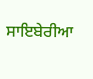ਸਾਇਬੇਰੀਆ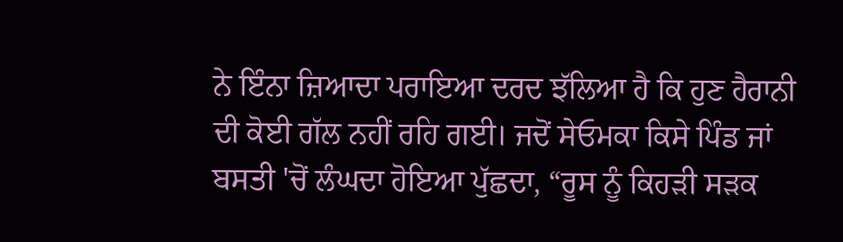ਨੇ ਇੰਨਾ ਜ਼ਿਆਦਾ ਪਰਾਇਆ ਦਰਦ ਝੱਲਿਆ ਹੈ ਕਿ ਹੁਣ ਹੈਰਾਨੀ ਦੀ ਕੋਈ ਗੱਲ ਨਹੀਂ ਰਹਿ ਗਈ। ਜਦੋਂ ਸੇਓਮਕਾ ਕਿਸੇ ਪਿੰਡ ਜਾਂ ਬਸਤੀ 'ਚੋਂ ਲੰਘਦਾ ਹੋਇਆ ਪੁੱਛਦਾ, “ਰੂਸ ਨੂੰ ਕਿਹੜੀ ਸੜਕ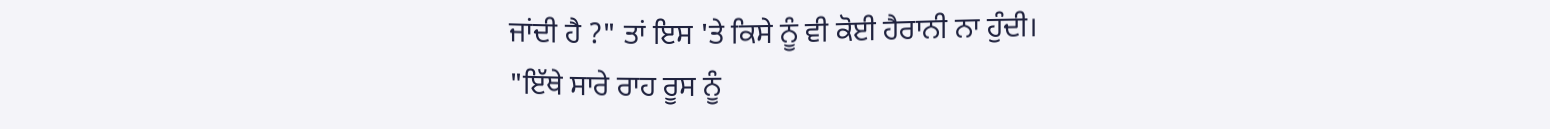ਜਾਂਦੀ ਹੈ ?" ਤਾਂ ਇਸ 'ਤੇ ਕਿਸੇ ਨੂੰ ਵੀ ਕੋਈ ਹੈਰਾਨੀ ਨਾ ਹੁੰਦੀ।
"ਇੱਥੇ ਸਾਰੇ ਰਾਹ ਰੂਸ ਨੂੰ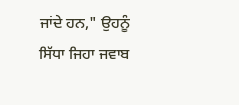ਜਾਂਦੇ ਹਨ," ਉਹਨੂੰ ਸਿੱਧਾ ਜਿਹਾ ਜਵਾਬ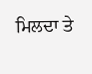ਮਿਲਦਾ ਤੇ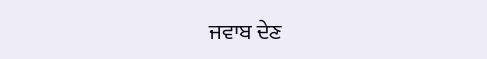ਜਵਾਬ ਦੇਣ